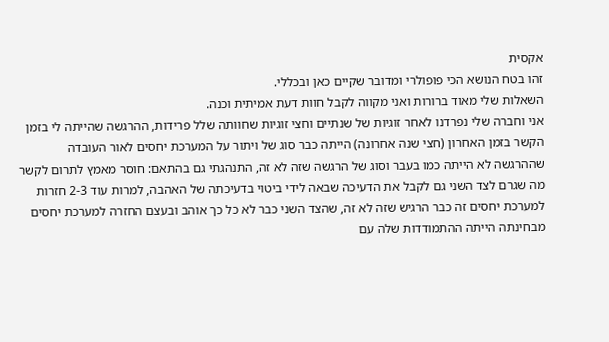אקסית
זהו בטח הנושא הכי פופולרי ומדובר שקיים כאן ובכללי.
השאלות שלי מאוד ברורות ואני מקווה לקבל חוות דעת אמיתית וכנה.
אני וחברה שלי נפרדנו לאחר זוגיות של שנתיים וחצי זוגיות שחוותה שלל פרידות, ההרגשה שהייתה לי בזמן הקשר בזמן האחרון (חצי שנה אחרונה) הייתה כבר סוג של ויתור על המערכת יחסים לאור העובדה שההרגשה לא הייתה כמו בעבר וסוג של הרגשה שזה לא זה, התנהגתי גם בהתאם: חוסר מאמץ לתרום לקשר מה שגרם לצד השני גם לקבל את הדעיכה שבאה לידי ביטוי בדעיכתה של האהבה, למרות עוד 2-3 חזרות למערכת יחסים זה כבר הרגיש שזה לא זה, שהצד השני כבר לא כל כך אוהב ובעצם החזרה למערכת יחסים מבחינתה הייתה ההתמודדות שלה עם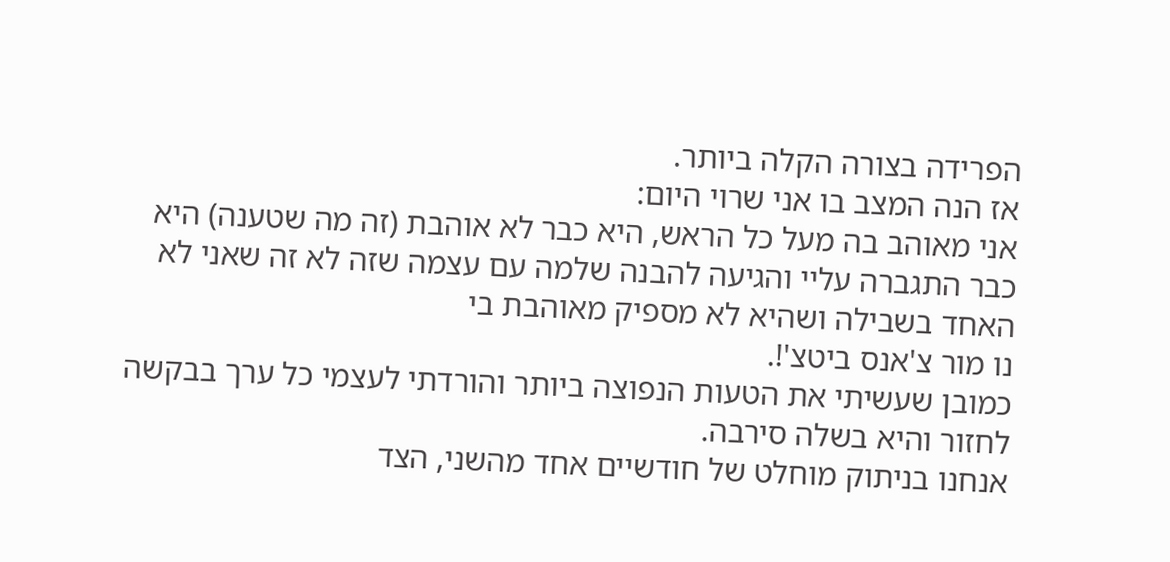הפרידה בצורה הקלה ביותר.
אז הנה המצב בו אני שרוי היום:
אני מאוהב בה מעל כל הראש, היא כבר לא אוהבת (זה מה שטענה) היא כבר התגברה עליי והגיעה להבנה שלמה עם עצמה שזה לא זה שאני לא האחד בשבילה ושהיא לא מספיק מאוהבת בי
נו מור צ'אנס ביטצ'!.
כמובן שעשיתי את הטעות הנפוצה ביותר והורדתי לעצמי כל ערך בבקשה לחזור והיא בשלה סירבה.
אנחנו בניתוק מוחלט של חודשיים אחד מהשני, הצד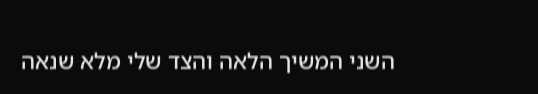השני המשיך הלאה והצד שלי מלא שנאה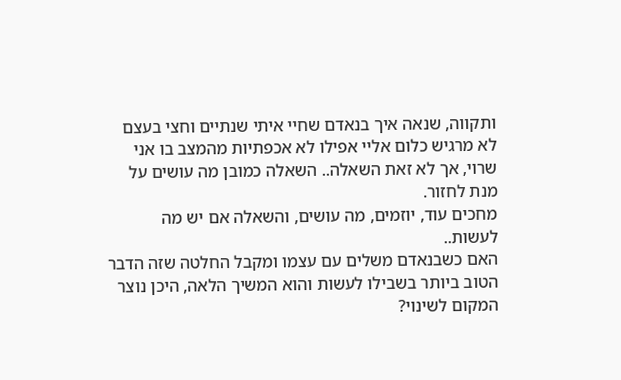ותקווה, שנאה איך בנאדם שחיי איתי שנתיים וחצי בעצם לא מרגיש כלום אליי אפילו לא אכפתיות מהמצב בו אני שרוי, אך לא זאת השאלה.. השאלה כמובן מה עושים על מנת לחזור.
מחכים עוד, יוזמים, מה עושים, והשאלה אם יש מה לעשות..
האם כשבנאדם משלים עם עצמו ומקבל החלטה שזה הדבר הטוב ביותר בשבילו לעשות והוא המשיך הלאה, היכן נוצר המקום לשינוי?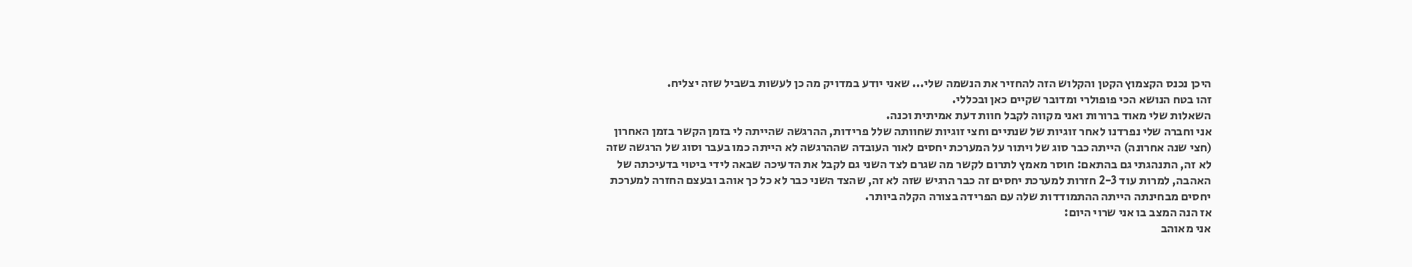היכן נכנס הקצמוץ הקטן והקלוש הזה להחזיר את הנשמה שלי... שאני יודע במדויק מה כן לעשות בשביל שזה יצליח.
זהו בטח הנושא הכי פופולרי ומדובר שקיים כאן ובכללי.
השאלות שלי מאוד ברורות ואני מקווה לקבל חוות דעת אמיתית וכנה.
אני וחברה שלי נפרדנו לאחר זוגיות של שנתיים וחצי זוגיות שחוותה שלל פרידות, ההרגשה שהייתה לי בזמן הקשר בזמן האחרון (חצי שנה אחרונה) הייתה כבר סוג של ויתור על המערכת יחסים לאור העובדה שההרגשה לא הייתה כמו בעבר וסוג של הרגשה שזה לא זה, התנהגתי גם בהתאם: חוסר מאמץ לתרום לקשר מה שגרם לצד השני גם לקבל את הדעיכה שבאה לידי ביטוי בדעיכתה של האהבה, למרות עוד 2-3 חזרות למערכת יחסים זה כבר הרגיש שזה לא זה, שהצד השני כבר לא כל כך אוהב ובעצם החזרה למערכת יחסים מבחינתה הייתה ההתמודדות שלה עם הפרידה בצורה הקלה ביותר.
אז הנה המצב בו אני שרוי היום:
אני מאוהב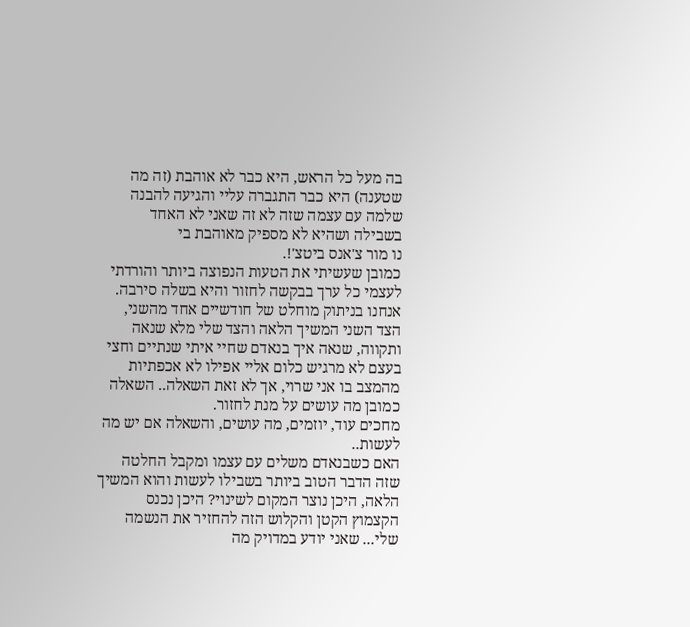בה מעל כל הראש, היא כבר לא אוהבת (זה מה שטענה) היא כבר התגברה עליי והגיעה להבנה שלמה עם עצמה שזה לא זה שאני לא האחד בשבילה ושהיא לא מספיק מאוהבת בי
נו מור צ'אנס ביטצ'!.
כמובן שעשיתי את הטעות הנפוצה ביותר והורדתי לעצמי כל ערך בבקשה לחזור והיא בשלה סירבה.
אנחנו בניתוק מוחלט של חודשיים אחד מהשני, הצד השני המשיך הלאה והצד שלי מלא שנאה ותקווה, שנאה איך בנאדם שחיי איתי שנתיים וחצי בעצם לא מרגיש כלום אליי אפילו לא אכפתיות מהמצב בו אני שרוי, אך לא זאת השאלה.. השאלה כמובן מה עושים על מנת לחזור.
מחכים עוד, יוזמים, מה עושים, והשאלה אם יש מה לעשות..
האם כשבנאדם משלים עם עצמו ומקבל החלטה שזה הדבר הטוב ביותר בשבילו לעשות והוא המשיך הלאה, היכן נוצר המקום לשינוי? היכן נכנס הקצמוץ הקטן והקלוש הזה להחזיר את הנשמה שלי... שאני יודע במדויק מה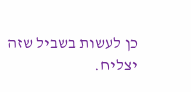כן לעשות בשביל שזה יצליח.